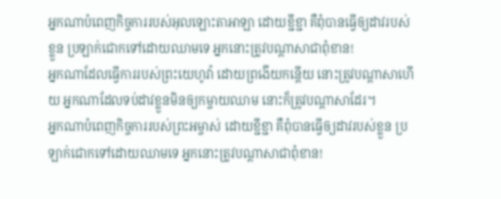អ្នកណាបំពេញកិច្ចការរបស់អុលឡោះតាអាឡា ដោយខ្ជីខ្ជា គឺពុំបានធ្វើឲ្យដាវរបស់ខ្លួន ប្រឡាក់ជោកទៅដោយឈាមទេ អ្នកនោះត្រូវបណ្ដាសាជាពុំខាន!
អ្នកណាដែលធ្វើការរបស់ព្រះយេហូវ៉ា ដោយព្រងើយកន្តើយ នោះត្រូវបណ្ដាសាហើយ អ្នកណាដែលទប់ដាវខ្លួនមិនឲ្យកម្ចាយឈាម នោះក៏ត្រូវបណ្ដាសាដែរ។
អ្នកណាបំពេញកិច្ចការរបស់ព្រះអម្ចាស់ ដោយខ្ជីខ្ជា គឺពុំបានធ្វើឲ្យដាវរបស់ខ្លួន ប្រឡាក់ជោកទៅដោយឈាមទេ អ្នកនោះត្រូវបណ្ដាសាជាពុំខាន!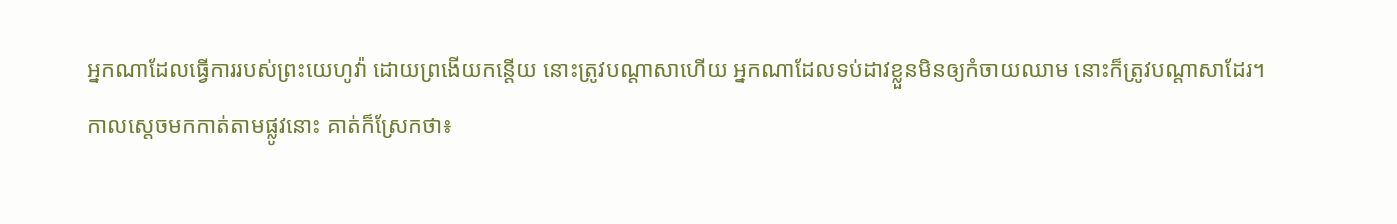អ្នកណាដែលធ្វើការរបស់ព្រះយេហូវ៉ា ដោយព្រងើយកន្តើយ នោះត្រូវបណ្តាសាហើយ អ្នកណាដែលទប់ដាវខ្លួនមិនឲ្យកំចាយឈាម នោះក៏ត្រូវបណ្តាសាដែរ។
កាលស្តេចមកកាត់តាមផ្លូវនោះ គាត់ក៏ស្រែកថា៖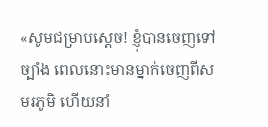«សូមជម្រាបស្តេច! ខ្ញុំបានចេញទៅច្បាំង ពេលនោះមានម្នាក់ចេញពីសមរភូមិ ហើយនាំ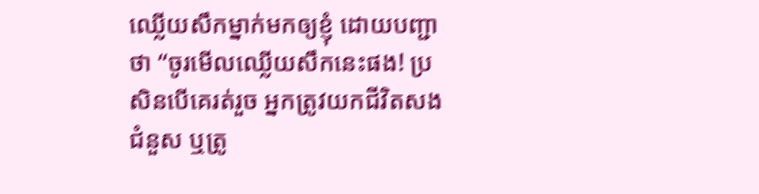ឈ្លើយសឹកម្នាក់មកឲ្យខ្ញុំ ដោយបញ្ជាថា “ចូរមើលឈ្លើយសឹកនេះផង! ប្រសិនបើគេរត់រួច អ្នកត្រូវយកជីវិតសងជំនួស ឬត្រូ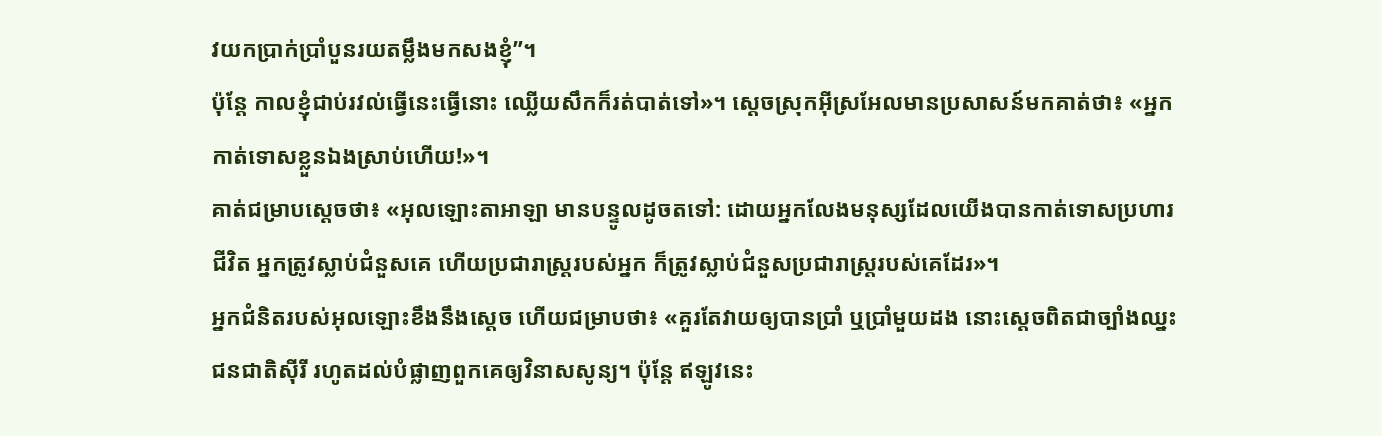វយកប្រាក់ប្រាំបួនរយតម្លឹងមកសងខ្ញុំ”។
ប៉ុន្តែ កាលខ្ញុំជាប់រវល់ធ្វើនេះធ្វើនោះ ឈ្លើយសឹកក៏រត់បាត់ទៅ»។ ស្តេចស្រុកអ៊ីស្រអែលមានប្រសាសន៍មកគាត់ថា៖ «អ្នកកាត់ទោសខ្លួនឯងស្រាប់ហើយ!»។
គាត់ជម្រាបស្តេចថា៖ «អុលឡោះតាអាឡា មានបន្ទូលដូចតទៅ: ដោយអ្នកលែងមនុស្សដែលយើងបានកាត់ទោសប្រហារជីវិត អ្នកត្រូវស្លាប់ជំនួសគេ ហើយប្រជារាស្ត្ររបស់អ្នក ក៏ត្រូវស្លាប់ជំនួសប្រជារាស្ត្ររបស់គេដែរ»។
អ្នកជំនិតរបស់អុលឡោះខឹងនឹងស្តេច ហើយជម្រាបថា៖ «គួរតែវាយឲ្យបានប្រាំ ឬប្រាំមួយដង នោះស្តេចពិតជាច្បាំងឈ្នះជនជាតិស៊ីរី រហូតដល់បំផ្លាញពួកគេឲ្យវិនាសសូន្យ។ ប៉ុន្តែ ឥឡូវនេះ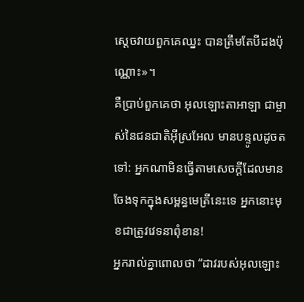ស្តេចវាយពួកគេឈ្នះ បានត្រឹមតែបីដងប៉ុណ្ណោះ»។
គឺប្រាប់ពួកគេថា អុលឡោះតាអាឡា ជាម្ចាស់នៃជនជាតិអ៊ីស្រអែល មានបន្ទូលដូចតទៅ: អ្នកណាមិនធ្វើតាមសេចក្ដីដែលមានចែងទុកក្នុងសម្ពន្ធមេត្រីនេះទេ អ្នកនោះមុខជាត្រូវវេទនាពុំខាន!
អ្នករាល់គ្នាពោលថា “ដាវរបស់អុលឡោះ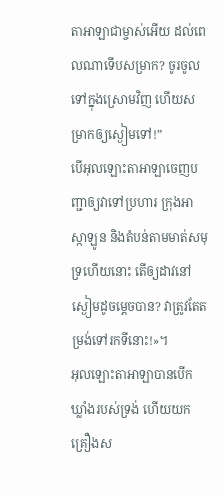តាអាឡាជាម្ចាស់អើយ ដល់ពេលណាទើបសម្រាក? ចូរចូលទៅក្នុងស្រោមវិញ ហើយសម្រាកឲ្យស្ងៀមទៅ!”
បើអុលឡោះតាអាឡាចេញបញ្ជាឲ្យវាទៅប្រហារ ក្រុងអាស្កាឡូន និងតំបន់តាមមាត់សមុទ្រហើយនោះ តើឲ្យដាវនៅស្ងៀមដូចម្ដេចបាន? វាត្រូវតែតម្រង់ទៅរកទីនោះ!»។
អុលឡោះតាអាឡាបានបើកឃ្លាំងរបស់ទ្រង់ ហើយយកគ្រឿងស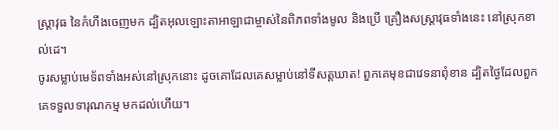ស្រ្ដាវុធ នៃកំហឹងចេញមក ដ្បិតអុលឡោះតាអាឡាជាម្ចាស់នៃពិភពទាំងមូល និងប្រើ គ្រឿងសស្រ្ដាវុធទាំងនេះ នៅស្រុកខាល់ដេ។
ចូរសម្លាប់មេទ័ពទាំងអស់នៅស្រុកនោះ ដូចគោដែលគេសម្លាប់នៅទីសត្តឃាត! ពួកគេមុខជាវេទនាពុំខាន ដ្បិតថ្ងៃដែលពួកគេទទួលទារុណកម្ម មកដល់ហើយ។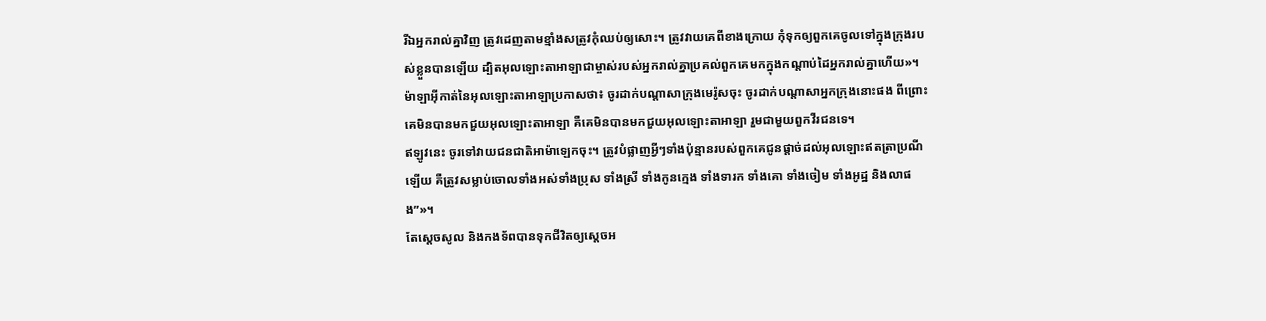រីឯអ្នករាល់គ្នាវិញ ត្រូវដេញតាមខ្មាំងសត្រូវកុំឈប់ឲ្យសោះ។ ត្រូវវាយគេពីខាងក្រោយ កុំទុកឲ្យពួកគេចូលទៅក្នុងក្រុងរបស់ខ្លួនបានឡើយ ដ្បិតអុលឡោះតាអាឡាជាម្ចាស់របស់អ្នករាល់គ្នាប្រគល់ពួកគេមកក្នុងកណ្តាប់ដៃអ្នករាល់គ្នាហើយ»។
ម៉ាឡាអ៊ីកាត់នៃអុលឡោះតាអាឡាប្រកាសថា៖ ចូរដាក់បណ្តាសាក្រុងមេរ៉ូសចុះ ចូរដាក់បណ្តាសាអ្នកក្រុងនោះផង ពីព្រោះគេមិនបានមកជួយអុលឡោះតាអាឡា គឺគេមិនបានមកជួយអុលឡោះតាអាឡា រួមជាមួយពួកវីរជនទេ។
ឥឡូវនេះ ចូរទៅវាយជនជាតិអាម៉ាឡេកចុះ។ ត្រូវបំផ្លាញអ្វីៗទាំងប៉ុន្មានរបស់ពួកគេជូនផ្តាច់ដល់អុលឡោះឥតត្រាប្រណីឡើយ គឺត្រូវសម្លាប់ចោលទាំងអស់ទាំងប្រុស ទាំងស្រី ទាំងកូនក្មេង ទាំងទារក ទាំងគោ ទាំងចៀម ទាំងអូដ្ឋ និងលាផង”»។
តែស្តេចសូល និងកងទ័ពបានទុកជីវិតឲ្យស្តេចអ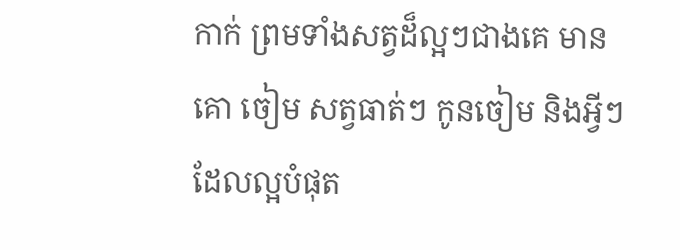កាក់ ព្រមទាំងសត្វដ៏ល្អៗជាងគេ មានគោ ចៀម សត្វធាត់ៗ កូនចៀម និងអ្វីៗដែលល្អបំផុត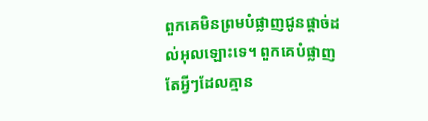ពួកគេមិនព្រមបំផ្លាញជូនផ្តាច់ដល់អុលឡោះទេ។ ពួកគេបំផ្លាញតែអ្វីៗដែលគ្មាន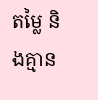តម្លៃ និងគ្មាន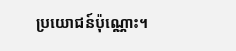ប្រយោជន៍ប៉ុណ្ណោះ។